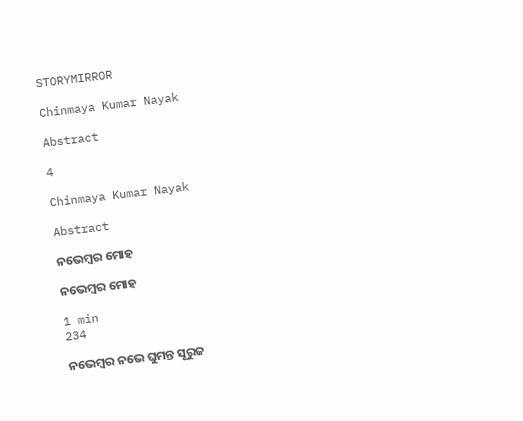STORYMIRROR

Chinmaya Kumar Nayak

Abstract

4

Chinmaya Kumar Nayak

Abstract

ନଭେମ୍ବର ମୋହ

ନଭେମ୍ବର ମୋହ

1 min
234

ନଭେମ୍ବର ନଭେ ଘୁମନ୍ତ ସୂରୁଜ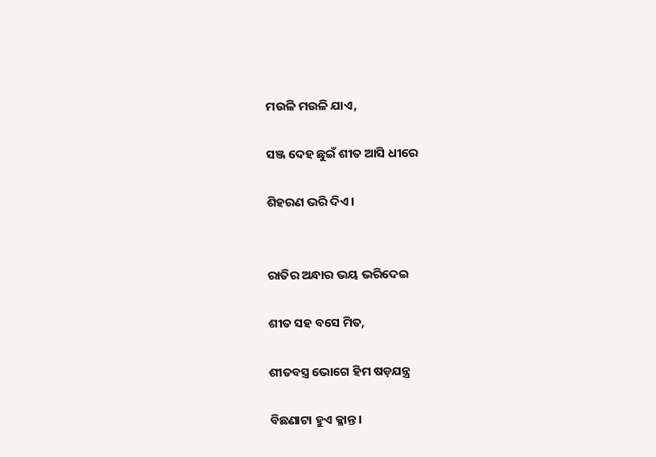ମଉଳି ମଉଳି ଯାଏ,

ସଞ୍ଜ ଦେହ ଛୁଇଁ ଶୀତ ଆସି ଧୀରେ

ଶିହରଣ ଭରି ଦିଏ।


ରାତିର ଅନ୍ଧାର ଭୟ ଭରିଦେଇ

ଶୀତ ସହ ବସେ ମିତ,

ଶୀତବସ୍ତ୍ର ଭୋଗେ ହିମ ଷଡ଼ଯନ୍ତ୍ର

ବିଛଣାଟା ହୁଏ କ୍ଳାନ୍ତ।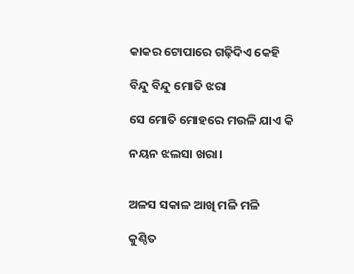କାକର ଟୋପାରେ ଗଢ଼ିଦିଏ କେହି

ବିନ୍ଦୁ ବିନ୍ଦୁ ମୋତି ଝରା

ସେ ମୋତି ମୋହରେ ମଉଳି ଯାଏ କି

ନୟନ ଝଲସା ଖରା।


ଅଳସ ସକାଳ ଆଖି ମଳି ମଳି

କୁଣ୍ଠିତ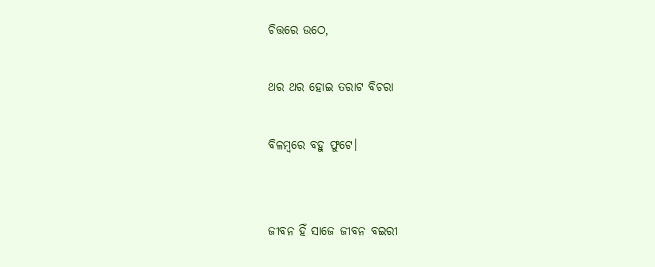ଚିତ୍ତରେ ଉଠେ,

ଥର ଥର ହୋଇ ତରାଟ ବିଚରା

ବିଳମ୍ବରେ ବହୁ ଫୁଟେ।


ଜୀବନ ହିଁ ସାଜେ ଜୀବନ ବଇରୀ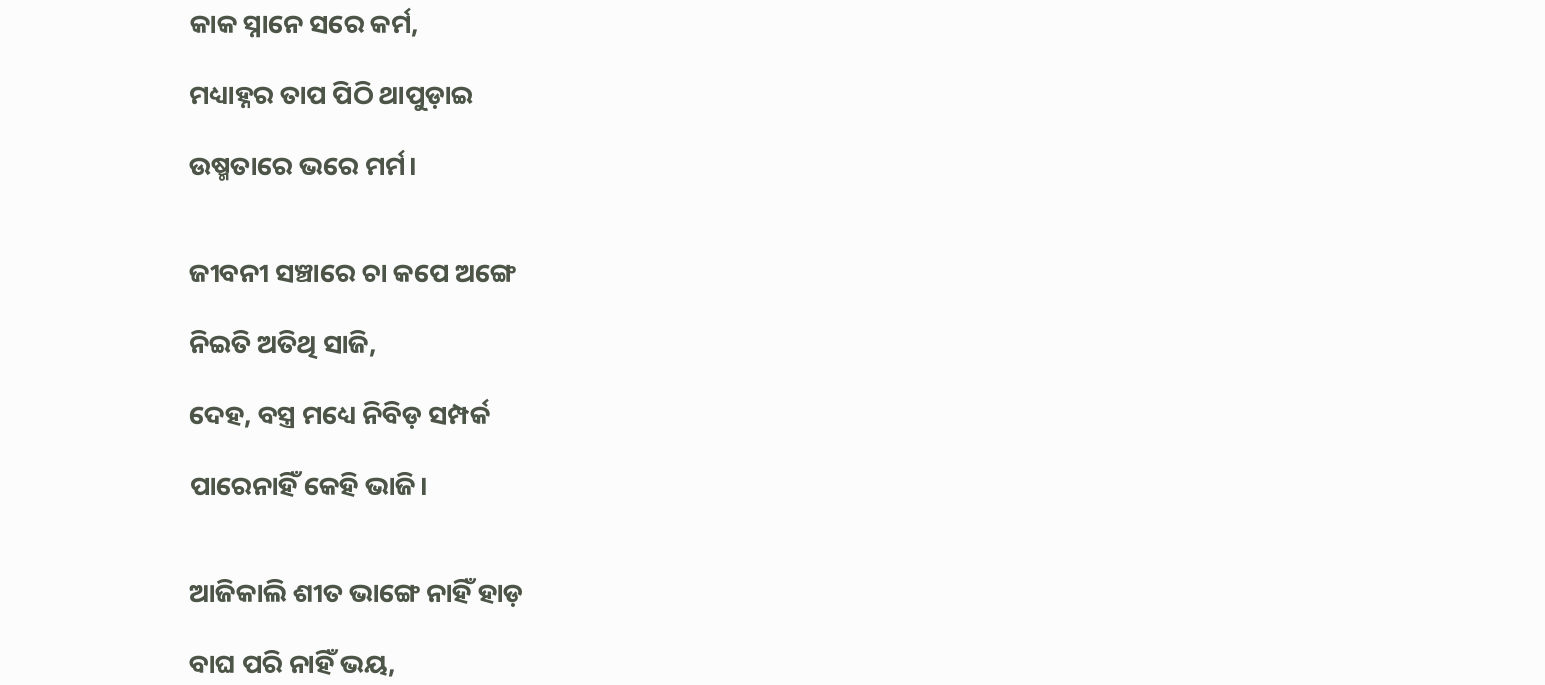କାକ ସ୍ନାନେ ସରେ କର୍ମ,

ମଧ୍ୟାହ୍ନର ତାପ ପିଠି ଥାପୁଡ଼ାଇ

ଉଷ୍ମତାରେ ଭରେ ମର୍ମ।


ଜୀବନୀ ସଞ୍ଚାରେ ଚା କପେ ଅଙ୍ଗେ

ନିଇତି ଅତିଥି ସାଜି,

ଦେହ, ବସ୍ତ୍ର ମଧ୍ୟେ ନିବିଡ଼ ସମ୍ପର୍କ

ପାରେନାହିଁ କେହି ଭାଜି।


ଆଜିକାଲି ଶୀତ ଭାଙ୍ଗେ ନାହିଁ ହାଡ଼

ବାଘ ପରି ନାହିଁ ଭୟ,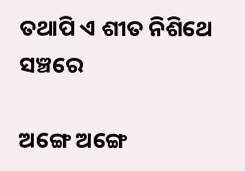ତଥାପି ଏ ଶୀତ ନିଶିଥେ ସଞ୍ଚରେ

ଅଙ୍ଗେ ଅଙ୍ଗେ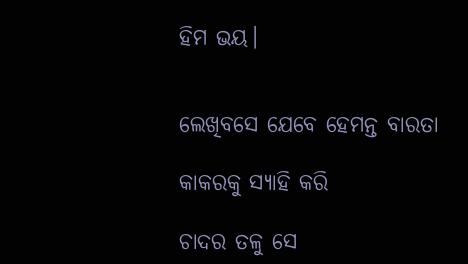ହିମ ଭୟ।


ଲେଖିବସେ ଯେବେ ହେମନ୍ତ ବାରତା

କାକରକୁ ସ୍ୟାହି କରି

ଚାଦର ତଳୁ ସେ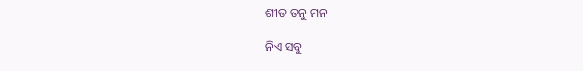ଶୀତ ତନୁ ମନ

ନିଏ ସବୁ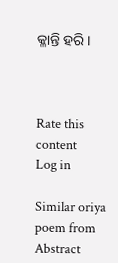କ୍ଳାନ୍ତି ହରି।



Rate this content
Log in

Similar oriya poem from Abstract